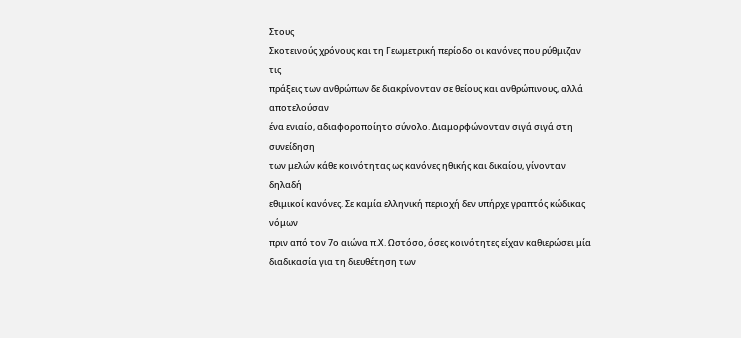Στους
Σκοτεινούς χρόνους και τη Γεωμετρική περίοδο οι κανόνες που ρύθμιζαν τις
πράξεις των ανθρώπων δε διακρίνονταν σε θείους και ανθρώπινους, αλλά αποτελούσαν
ένα ενιαίο, αδιαφοροποίητο σύνολο. Διαμορφώνονταν σιγά σιγά στη συνείδηση
των μελών κάθε κοινότητας ως κανόνες ηθικής και δικαίου, γίνονταν δηλαδή
εθιμικοί κανόνες. Σε καμία ελληνική περιοχή δεν υπήρχε γραπτός κώδικας νόμων
πριν από τον 7ο αιώνα π.Χ. Ωστόσο, όσες κοινότητες είχαν καθιερώσει μία
διαδικασία για τη διευθέτηση των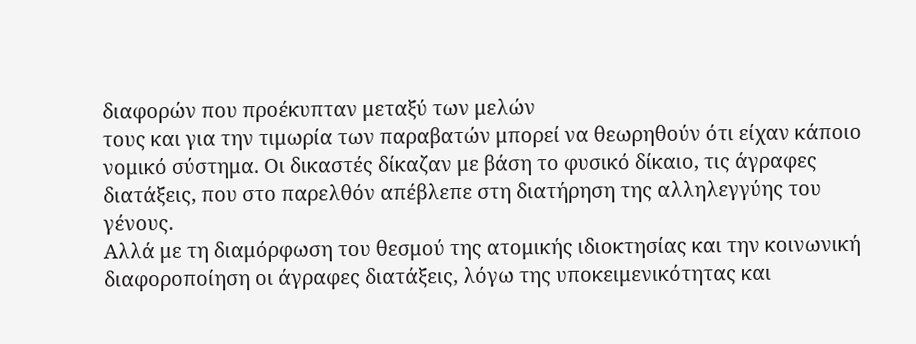διαφορών που προέκυπταν μεταξύ των μελών
τους και για την τιμωρία των παραβατών μπορεί να θεωρηθούν ότι είχαν κάποιο
νομικό σύστημα. Οι δικαστές δίκαζαν με βάση το φυσικό δίκαιο, τις άγραφες
διατάξεις, που στο παρελθόν απέβλεπε στη διατήρηση της αλληλεγγύης του γένους.
Αλλά με τη διαμόρφωση του θεσμού της ατομικής ιδιοκτησίας και την κοινωνική
διαφοροποίηση οι άγραφες διατάξεις, λόγω της υποκειμενικότητας και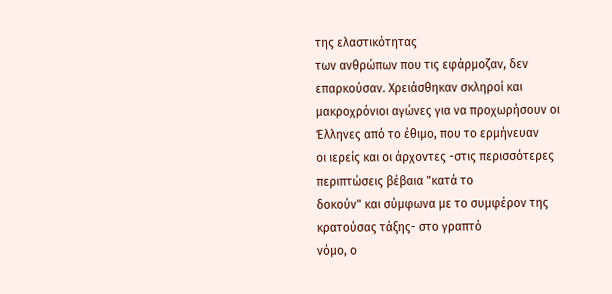της ελαστικότητας
των ανθρώπων που τις εφάρμοζαν, δεν επαρκούσαν. Χρειάσθηκαν σκληροί και
μακροχρόνιοι αγώνες για να προχωρήσουν οι Έλληνες από το έθιμο, που το ερμήνευαν
οι ιερείς και οι άρχοντες -στις περισσότερες περιπτώσεις βέβαια "κατά το
δοκούν" και σύμφωνα με το συμφέρον της κρατούσας τάξης- στο γραπτό
νόμο, ο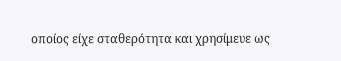οποίος είχε σταθερότητα και χρησίμευε ως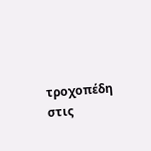τροχοπέδη στις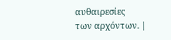αυθαιρεσίες
των αρχόντων. |